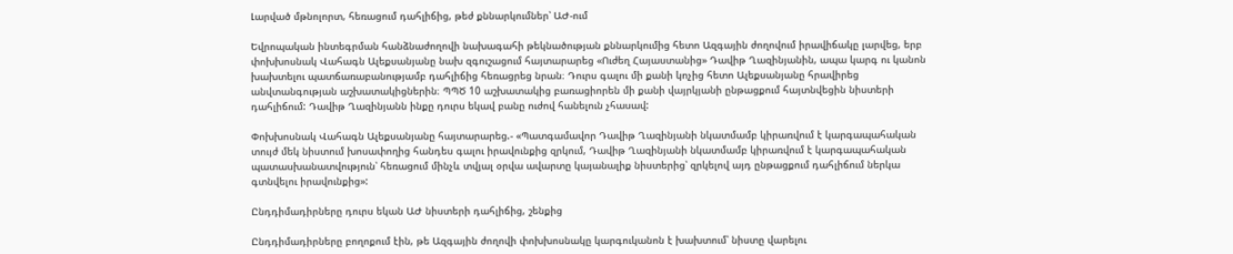Լարված մթնոլորտ, հեռացում դահլիճից, թեժ քննարկումներ՝ ԱԺ-ում

Եվրոպական ինտեգրման հանձնաժողովի նախագահի թեկնածության քննարկումից հետո Ազգային ժողովում իրավիճակը լարվեց, երբ փոխխոսնակ Վահագն Ալեքսանյանը նախ զգուշացում հայտարարեց «Ուժեղ Հայաստանից» Դավիթ Ղազինյանին, ապա կարգ ու կանոն խախտելու պատճառաբանությամբ դահլիճից հեռացրեց նրան։ Դուրս գալու մի քանի կոչից հետո Ալեքսանյանը հրավիրեց անվտանգության աշխատակիցներին։ ՊՊԾ 10 աշխատակից բառացիորեն մի քանի վայրկյանի ընթացքում հայտնվեցին նիստերի դահլիճում: Դավիթ Ղազինյանն ինքը դուրս եկավ բանը ուժով հանելուն չհասավ:

Փոխխոսնակ Վահագն Ալեքսանյանը հայտարարեց.- «Պատգամավոր Դավիթ Ղազինյանի նկատմամբ կիրառվում է կարգապահական տույժ մեկ նիստում խոսափողից հանդես գալու իրավունքից զրկում, Դավիթ Ղազինյանի նկատմամբ կիրառվում է կարգապահական պատասխանատվություն՝ հեռացում մինչև տվյալ օրվա ավարտը կայանալիք նիստերից՝ զրկելով այդ ընթացքում դահլիճում ներկա գտնվելու իրավունքից»:

Ընդդիմադիրները դուրս եկան ԱԺ նիստերի դահլիճից, շենքից

Ընդդիմադիրները բողոքում էին, թե Ազգային ժողովի փոխխոսնակը կարգուկանոն է խախտում՝ նիստը վարելու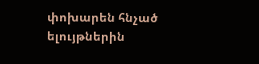փոխարեն հնչած ելույթներին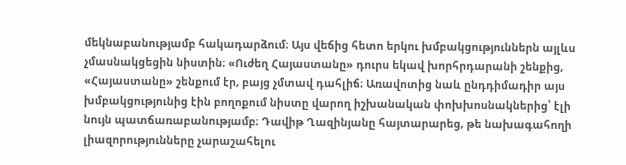մեկնաբանությամբ հակադարձում։ Այս վեճից հետո երկու խմբակցություններն այլևս չմասնակցեցին նիստին։ «Ուժեղ Հայաստանը» դուրս եկավ խորհրդարանի շենքից, «Հայաստանը» շենքում էր, բայց չմտավ դահլիճ։ Առավոտից նաև ընդդիմադիր այս խմբակցությունից էին բողոքում նիստը վարող իշխանական փոխխոսնակներից՝ էլի նույն պատճառաբանությամբ։ Դավիթ Ղազինյանը հայտարարեց, թե նախագահողի լիազորությունները չարաշահելու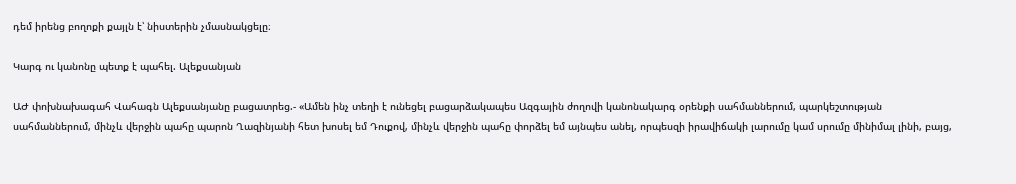դեմ իրենց բողոքի քայլն է՝ նիստերին չմասնակցելը։

Կարգ ու կանոնը պետք է պահել. Ալեքսանյան

ԱԺ փոխնախագահ Վահագն Ալեքսանյանը բացատրեց.- «Ամեն ինչ տեղի է ունեցել բացարձակապես Ազգային ժողովի կանոնակարգ օրենքի սահմաններում, պարկեշտության սահմաններում, մինչև վերջին պահը պարոն Ղազինյանի հետ խոսել եմ Դուքով, մինչև վերջին պահը փորձել եմ այնպես անել, որպեսզի իրավիճակի լարումը կամ սրումը մինիմալ լինի, բայց,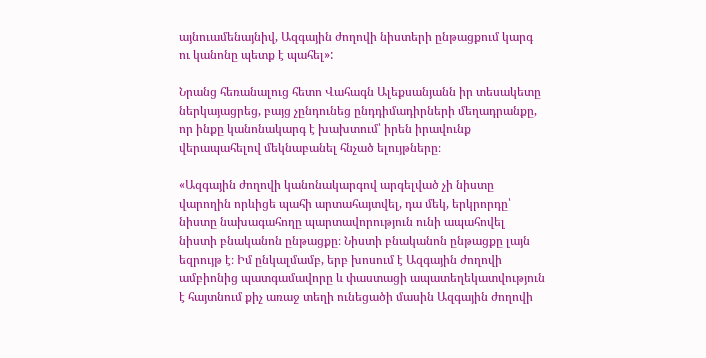այնուամենայնիվ, Ազգային ժողովի նիստերի ընթացքում կարգ ու կանոնը պետք է պահել»:

Նրանց հեռանալուց հետո Վահագն Ալեքսանյանն իր տեսակետը ներկայացրեց, բայց չընդունեց ընդդիմադիրների մեղադրանքը, որ ինքը կանոնակարգ է խախտում՝ իրեն իրավունք վերապահելով մեկնաբանել հնչած ելույթները։

«Ազգային ժողովի կանոնակարգով արգելված չի նիստը վարողին որևիցե պահի արտահայտվել, դա մեկ, երկրորդը՝ նիստը նախագահողը պարտավորություն ունի ապահովել նիստի բնականոն ընթացքը։ Նիստի բնականոն ընթացքը լայն եզրույթ է։ Իմ ընկալմամբ, երբ խոսում է Ազգային ժողովի ամբիոնից պատգամավորը և փաստացի ապատեղեկատվություն է հայտնում քիչ առաջ տեղի ունեցածի մասին Ազգային ժողովի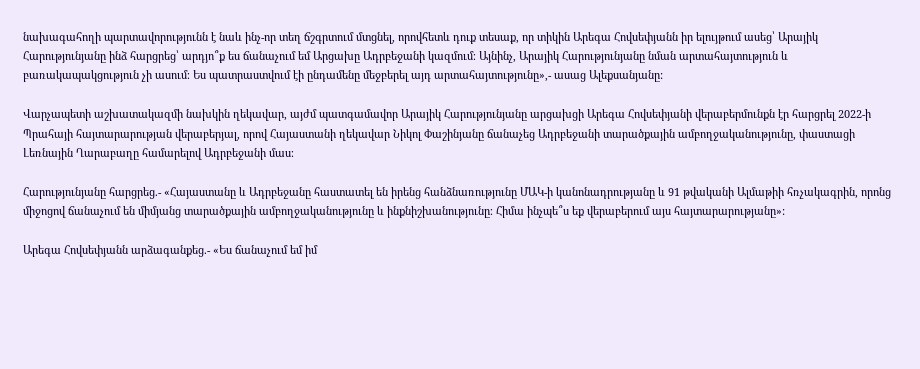նախագահողի պարտավորությունն է նաև ինչ-որ տեղ ճշգրտում մտցնել, որովհետև դուք տեսաք, որ տիկին Արեգա Հովսեփյանն իր ելույթում ասեց՝ Արայիկ Հարությունյանը ինձ հարցրեց՝ արդյո՞ք ես ճանաչում եմ Արցախը Ադրբեջանի կազմում։ Այնինչ, Արայիկ Հարությունյանը նման արտահայտություն և բառակապակցություն չի ասում։ Ես պատրաստվում էի ընդամենը մեջբերել այդ արտահայտությունը»,- ասաց Ալեքսանյանը:

Վարչապետի աշխատակազմի նախկին ղեկավար, այժմ պատգամավոր Արայիկ Հարությունյանը արցախցի Արեգա Հովսեփյանի վերաբերմունքն էր հարցրել 2022-ի Պրահայի հայտարարության վերաբերյալ, որով Հայաստանի ղեկավար Նիկոլ Փաշինյանը ճանաչեց Ադրբեջանի տարածքային ամբողջականությունը, փաստացի Լեռնային Ղարաբաղը համարելով Ադրբեջանի մաս։

Հարությունյանը հարցրեց.- «Հայաստանը և Ադրբեջանը հաստատել են իրենց հանձնառությունը ՄԱԿ-ի կանոնադրությանը և 91 թվականի Ալմաթիի հռչակագրին, որոնց միջոցով ճանաչում են միմյանց տարածքային ամբողջականությունը և ինքնիշխանությունը։ Հիմա ինչպե՞ս եք վերաբերում այս հայտարարությանը»:

Արեգա Հովսեփյանն արձագանքեց.- «Ես ճանաչում եմ իմ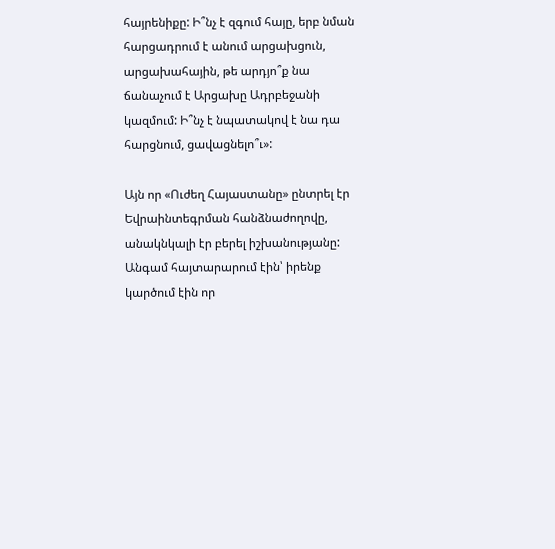հայրենիքը: Ի՞նչ է զգում հայը, երբ նման հարցադրում է անում արցախցուն, արցախահային, թե արդյո՞ք նա ճանաչում է Արցախը Ադրբեջանի կազմում: Ի՞նչ է նպատակով է նա դա հարցնում, ցավացնելո՞ւ»:

Այն որ «Ուժեղ Հայաստանը» ընտրել էր Եվրաինտեգրման հանձնաժողովը, անակնկալի էր բերել իշխանությանը: Անգամ հայտարարում էին՝ իրենք կարծում էին որ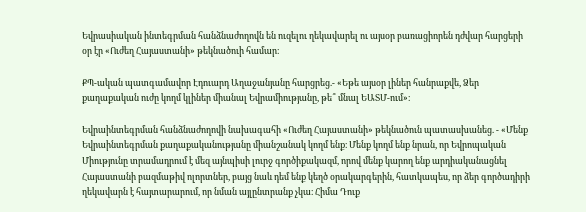Եվրասիական ինտեգրման հանձնաժողովն են ուզելու ղեկավարել ու այսօր բառացիորեն դժվար հարցերի օր էր «Ուժեղ Հայաստանի» թեկնածուի համար։

ՔՊ-ական պատգամավոր Էդուարդ Աղաջանյանը հարցրեց.- «Եթե այսօր լիներ հանրաքվե, Ձեր քաղաքական ուժը կողմ կլիներ միանալ Եվրամիությանը, թե՞ մնալ ԵԱՏՄ-ում»։

Եվրաինտեգրման հանձնաժողովի նախագահի «Ուժեղ Հայաստանի» թեկնածուն պատասխանեց. - «Մենք Եվրաինտեգրման քաղաքականությանը միանշանակ կողմ ենք։ Մենք կողմ ենք նրան, որ Եվրոպական Միությունը տրամադրում է մեզ այնպիսի լուրջ գործիքակազմ, որով մենք կարող ենք արդիականացնել Հայաստանի բազմաթիվ ոլորտներ, բայց նաև դեմ ենք կեղծ օրակարգերին, հատկապես, որ ձեր գործադիրի ղեկավարն է հայտարարում, որ նման այլընտրանք չկա։ Հիմա Դուք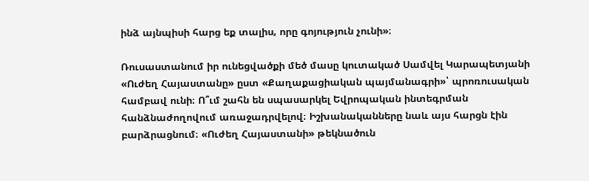ինձ այնպիսի հարց եք տալիս, որը գոյություն չունի»։

Ռուսաստանում իր ունեցվածքի մեծ մասը կուտակած Սամվել Կարապետյանի «Ուժեղ Հայաստանը» ըստ «Քաղաքացիական պայմանագրի»՝ պրոռուսական համբավ ունի։ Ո՞ւմ շահն են սպասարկել Եվրոպական ինտեգրման հանձնաժողովում առաջադրվելով։ Իշխանականները նաև այս հարցն էին բարձրացնում։ «Ուժեղ Հայաստանի» թեկնածուն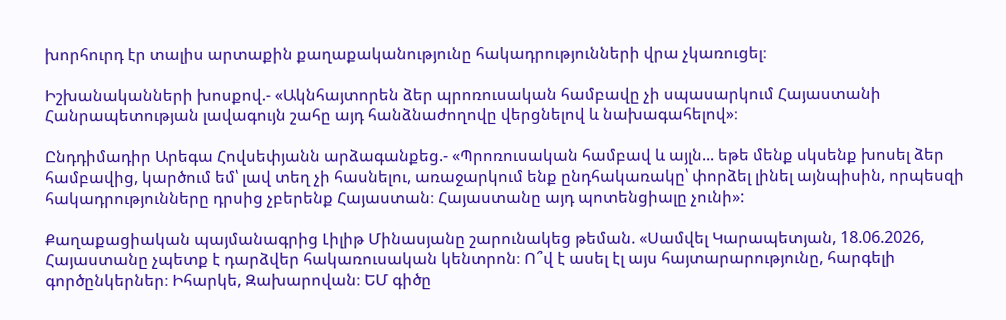խորհուրդ էր տալիս արտաքին քաղաքականությունը հակադրությունների վրա չկառուցել։

Իշխանականների խոսքով.- «Ակնհայտորեն ձեր պրոռուսական համբավը չի սպասարկում Հայաստանի Հանրապետության լավագույն շահը այդ հանձնաժողովը վերցնելով և նախագահելով»։

Ընդդիմադիր Արեգա Հովսեփյանն արձագանքեց.- «Պրոռուսական համբավ և այլն... եթե մենք սկսենք խոսել ձեր համբավից, կարծում եմ՝ լավ տեղ չի հասնելու, առաջարկում ենք ընդհակառակը՝ փորձել լինել այնպիսին, որպեսզի հակադրությունները դրսից չբերենք Հայաստան։ Հայաստանը այդ պոտենցիալը չունի»:

Քաղաքացիական պայմանագրից Լիլիթ Մինասյանը շարունակեց թեման. «Սամվել Կարապետյան, 18.06.2026, Հայաստանը չպետք է դարձվեր հակառուսական կենտրոն։ Ո՞վ է ասել էլ այս հայտարարությունը, հարգելի գործընկերներ։ Իհարկե, Զախարովան։ ԵՄ գիծը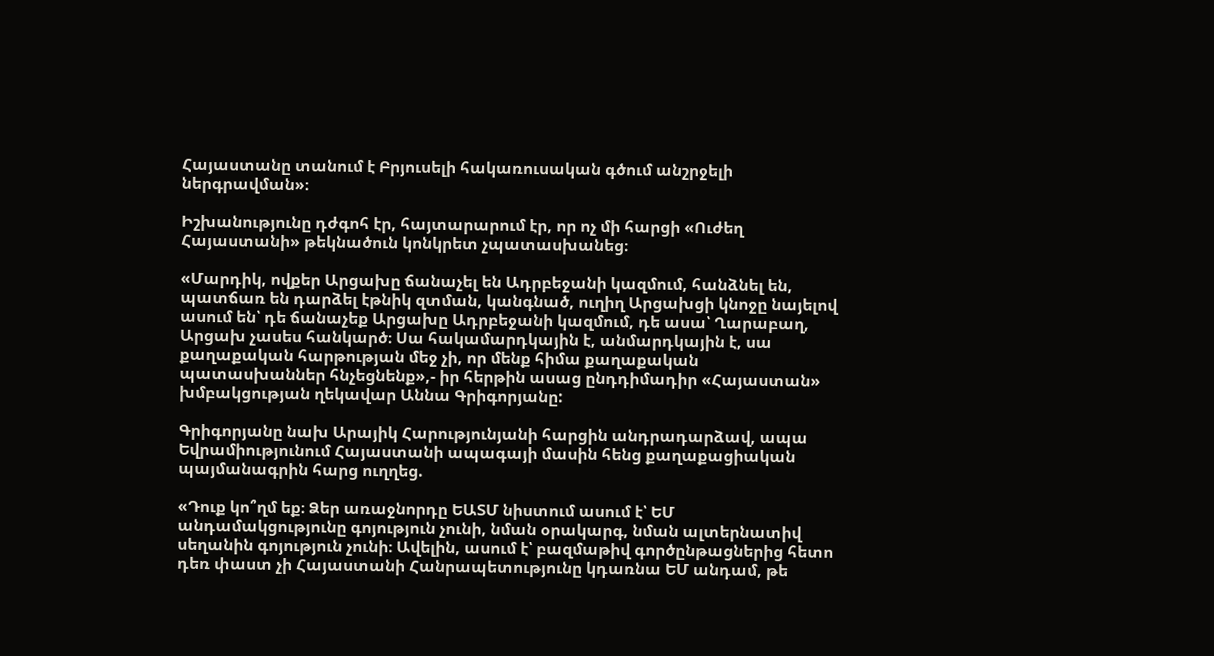Հայաստանը տանում է Բրյուսելի հակառուսական գծում անշրջելի ներգրավման»։

Իշխանությունը դժգոհ էր, հայտարարում էր, որ ոչ մի հարցի «Ուժեղ Հայաստանի» թեկնածուն կոնկրետ չպատասխանեց։

«Մարդիկ, ովքեր Արցախը ճանաչել են Ադրբեջանի կազմում, հանձնել են, պատճառ են դարձել էթնիկ զտման, կանգնած, ուղիղ Արցախցի կնոջը նայելով ասում են՝ դե ճանաչեք Արցախը Ադրբեջանի կազմում, դե ասա՝ Ղարաբաղ, Արցախ չասես հանկարծ։ Սա հակամարդկային է, անմարդկային է, սա քաղաքական հարթության մեջ չի, որ մենք հիմա քաղաքական պատասխաններ հնչեցնենք»,- իր հերթին ասաց ընդդիմադիր «Հայաստան» խմբակցության ղեկավար Աննա Գրիգորյանը:

Գրիգորյանը նախ Արայիկ Հարությունյանի հարցին անդրադարձավ, ապա Եվրամիությունում Հայաստանի ապագայի մասին հենց քաղաքացիական պայմանագրին հարց ուղղեց.

«Դուք կո՞ղմ եք։ Ձեր առաջնորդը ԵԱՏՄ նիստում ասում է՝ ԵՄ անդամակցությունը գոյություն չունի, նման օրակարգ, նման ալտերնատիվ սեղանին գոյություն չունի։ Ավելին, ասում է՝ բազմաթիվ գործընթացներից հետո դեռ փաստ չի Հայաստանի Հանրապետությունը կդառնա ԵՄ անդամ, թե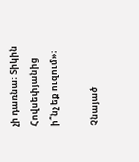չի դառնա։ Տիկին Հովսեփյանից ի՞նչ եք ուզում»։

Չնայած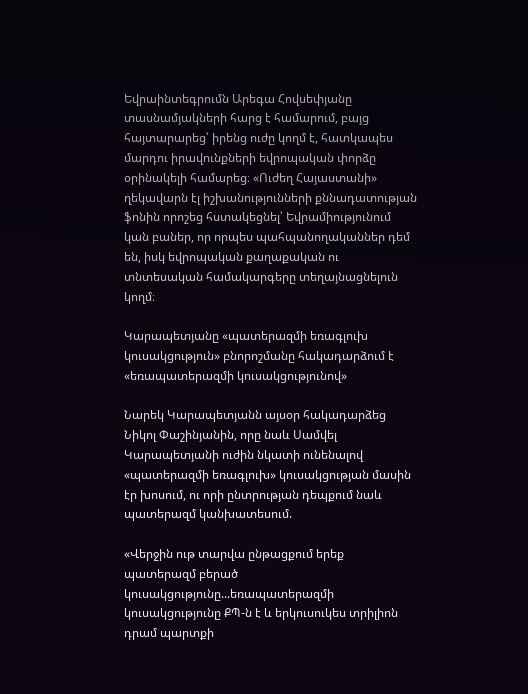Եվրաինտեգրումն Արեգա Հովսեփյանը տասնամյակների հարց է համարում, բայց հայտարարեց՝ իրենց ուժը կողմ է, հատկապես մարդու իրավունքների եվրոպական փորձը օրինակելի համարեց։ «Ուժեղ Հայաստանի» ղեկավարն էլ իշխանությունների քննադատության ֆոնին որոշեց հստակեցնել՝ Եվրամիությունում կան բաներ, որ որպես պահպանողականներ դեմ են, իսկ եվրոպական քաղաքական ու տնտեսական համակարգերը տեղայնացնելուն կողմ։

Կարապետյանը «պատերազմի եռագլուխ կուսակցություն» բնորոշմանը հակադարձում է «եռապատերազմի կուսակցությունով»

Նարեկ Կարապետյանն այսօր հակադարձեց Նիկոլ Փաշինյանին, որը նաև Սամվել Կարապետյանի ուժին նկատի ունենալով «պատերազմի եռագլուխ» կուսակցության մասին էր խոսում, ու որի ընտրության դեպքում նաև պատերազմ կանխատեսում.

«Վերջին ութ տարվա ընթացքում երեք պատերազմ բերած կուսակցությունը...եռապատերազմի կուսակցությունը ՔՊ-ն է և երկուսուկես տրիլիոն դրամ պարտքի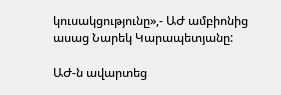կուսակցությունը»,- ԱԺ ամբիոնից ասաց Նարեկ Կարապետյանը:

ԱԺ-ն ավարտեց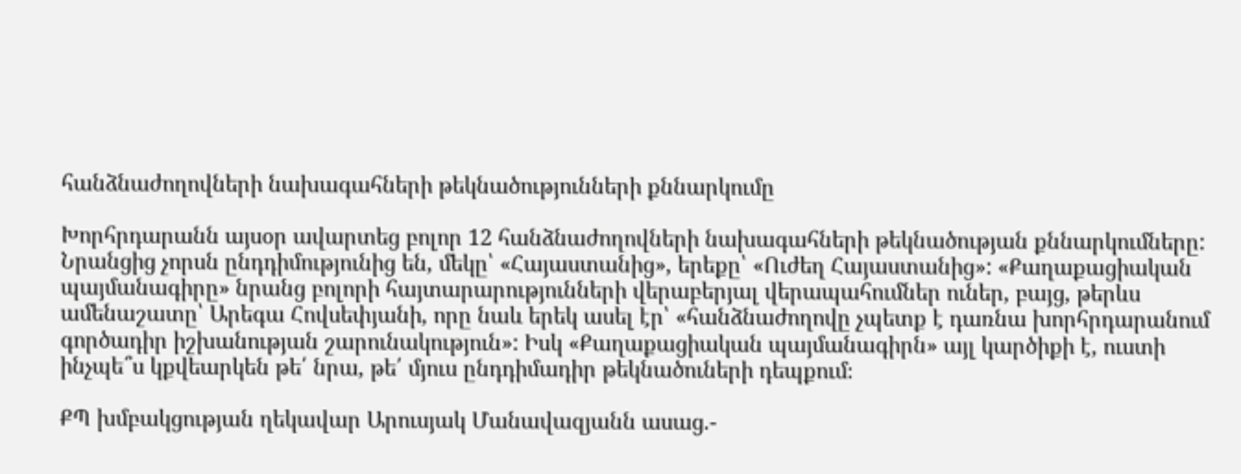հանձնաժողովների նախագահների թեկնածությունների քննարկումը

Խորհրդարանն այսօր ավարտեց բոլոր 12 հանձնաժողովների նախագահների թեկնածության քննարկումները: Նրանցից չորսն ընդդիմությունից են, մեկը՝ «Հայաստանից», երեքը՝ «Ուժեղ Հայաստանից»: «Քաղաքացիական պայմանագիրը» նրանց բոլորի հայտարարությունների վերաբերյալ վերապահումներ ուներ, բայց, թերևս ամենաշատը՝ Արեգա Հովսեփյանի, որը նաև երեկ ասել էր՝ «հանձնաժողովը չպետք է դառնա խորհրդարանում գործադիր իշխանության շարունակություն»: Իսկ «Քաղաքացիական պայմանագիրն» այլ կարծիքի է, ուստի ինչպե՞ս կքվեարկեն թե՛ նրա, թե՛ մյուս ընդդիմադիր թեկնածուների դեպքում։

ՔՊ խմբակցության ղեկավար Արուսյակ Մանավազյանն ասաց.-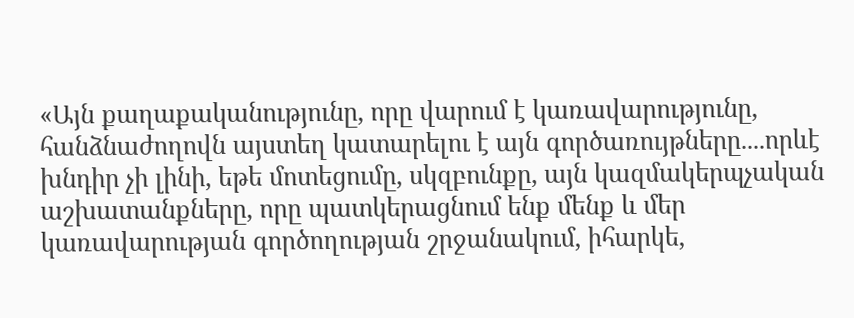«Այն քաղաքականությունը, որը վարում է կառավարությունը, հանձնաժողովն այստեղ կատարելու է այն գործառույթները....որևէ խնդիր չի լինի, եթե մոտեցումը, սկզբունքը, այն կազմակերպչական աշխատանքները, որը պատկերացնում ենք մենք և մեր կառավարության գործողության շրջանակում, իհարկե,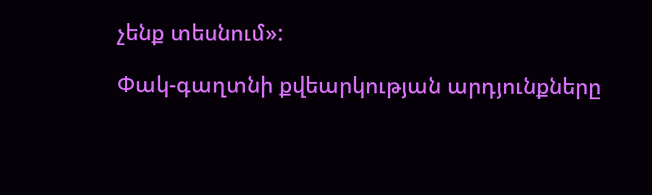չենք տեսնում»:

Փակ-գաղտնի քվեարկության արդյունքները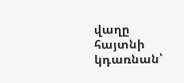վաղը հայտնի կդառնան՝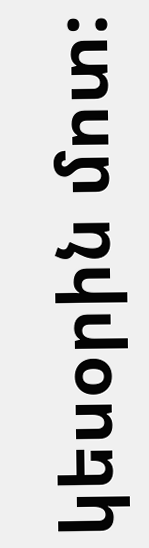կեսօրին մոտ: